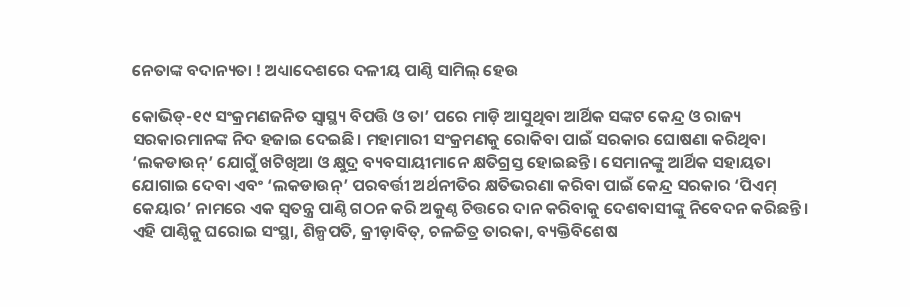ନେତାଙ୍କ ବଦାନ୍ୟତା ! ଅଧ୍ୟାଦେଶରେ ଦଳୀୟ ପାଣ୍ଠି ସାମିଲ୍‌ ହେଉ

କୋଭିଡ୍-୧୯ ସଂକ୍ରମଣଜନିତ ସ୍ୱାସ୍ଥ୍ୟ ବିପତ୍ତି ଓ ତା’ ପରେ ମାଡ଼ି ଆସୁଥିବା ଆର୍ଥିକ ସଙ୍କଟ କେନ୍ଦ୍ର ଓ ରାଜ୍ୟ ସରକାରମାନଙ୍କ ନିଦ ହଜାଇ ଦେଇଛି। ମହାମାରୀ ସଂକ୍ରମଣକୁ ରୋକିବା ପାଇଁ ସରକାର ଘୋଷଣା କରିଥିବା ‘ଲକଡାଉନ୍’ ଯୋଗୁଁ ଖଟିଖିଆ ଓ କ୍ଷୁଦ୍ର ବ୍ୟବସାୟୀମାନେ କ୍ଷତିଗ୍ରସ୍ତ ହୋଇଛନ୍ତି। ସେମାନଙ୍କୁ ଆର୍ଥିକ ସହାୟତା ଯୋଗାଇ ଦେବା ଏବଂ ‘ଲକଡାଉନ୍’ ପରବର୍ତ୍ତୀ ଅର୍ଥନୀତିର କ୍ଷତିଭରଣା କରିବା ପାଇଁ କେନ୍ଦ୍ର ସରକାର ‘ପିଏମ୍ କେୟାର’ ନାମରେ ଏକ ସ୍ୱତନ୍ତ୍ର ପାଣ୍ଠି ଗଠନ କରି ଅକୁଣ୍ଠ ଚିତ୍ତରେ ଦାନ କରିବାକୁ ଦେଶବାସୀଙ୍କୁ ନିବେଦନ କରିଛନ୍ତି। ଏହି ପାଣ୍ଠିକୁ ଘରୋଇ ସଂସ୍ଥା, ଶିଳ୍ପପତି, କ୍ରୀଡ଼ାବିତ୍, ଚଳଚ୍ଚିତ୍ର ତାରକା, ବ୍ୟକ୍ତିବିଶେଷ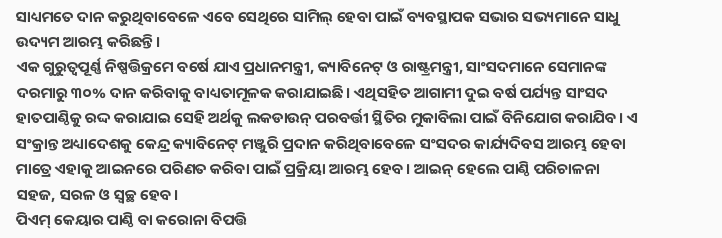ସାଧ୍ୟମତେ ଦାନ କରୁଥିବାବେଳେ ଏବେ ସେଥିରେ ସାମିଲ୍ ହେବା ପାଇଁ ବ୍ୟବସ୍ଥାପକ ସଭାର ସଭ୍ୟମାନେ ସାଧୁ ଉଦ୍ୟମ ଆରମ୍ଭ କରିଛନ୍ତି।
ଏକ ଗୁରୁତ୍ୱପୂର୍ଣ୍ଣ ନିଷ୍ପତ୍ତିକ୍ରମେ ବର୍ଷେ ଯାଏ ପ୍ରଧାନମନ୍ତ୍ରୀ, କ୍ୟାବିନେଟ୍ ଓ ରାଷ୍ଟ୍ରମନ୍ତ୍ରୀ, ସାଂସଦମାନେ ସେମାନଙ୍କ ଦରମାରୁ ୩୦% ଦାନ କରିବାକୁ ବାଧ୍ୟତାମୂଳକ କରାଯାଇଛି। ଏଥିସହିତ ଆଗାମୀ ଦୁଇ ବର୍ଷ ପର୍ଯ୍ୟନ୍ତ ସାଂସଦ ହାତପାଣ୍ଠିକୁ ରଦ୍ଦ କରାଯାଇ ସେହି ଅର୍ଥକୁ ଲକଡାଉନ୍ ପରବର୍ତ୍ତୀ ସ୍ଥିତିର ମୁକାବିଲା ପାଇଁ ବିନିଯୋଗ କରାଯିବ। ଏ ସଂକ୍ରାନ୍ତ ଅଧ୍ୟାଦେଶକୁ କେନ୍ଦ୍ର କ୍ୟାବିନେଟ୍ ମଞ୍ଜୁରି ପ୍ରଦାନ କରିଥିବାବେଳେ ସଂସଦର କାର୍ଯ୍ୟଦିବସ ଆରମ୍ଭ ହେବା ମାତ୍ରେ ଏହାକୁ ଆଇନରେ ପରିଣତ କରିବା ପାଇଁ ପ୍ରକ୍ରିୟା ଆରମ୍ଭ ହେବ। ଆଇନ୍ ହେଲେ ପାଣ୍ଠି ପରିଚାଳନା ସହଜ, ସରଳ ଓ ସ୍ୱଚ୍ଛ ହେବ।
ପିଏମ୍ କେୟାର ପାଣ୍ଠି ବା କରୋନା ବିପତ୍ତି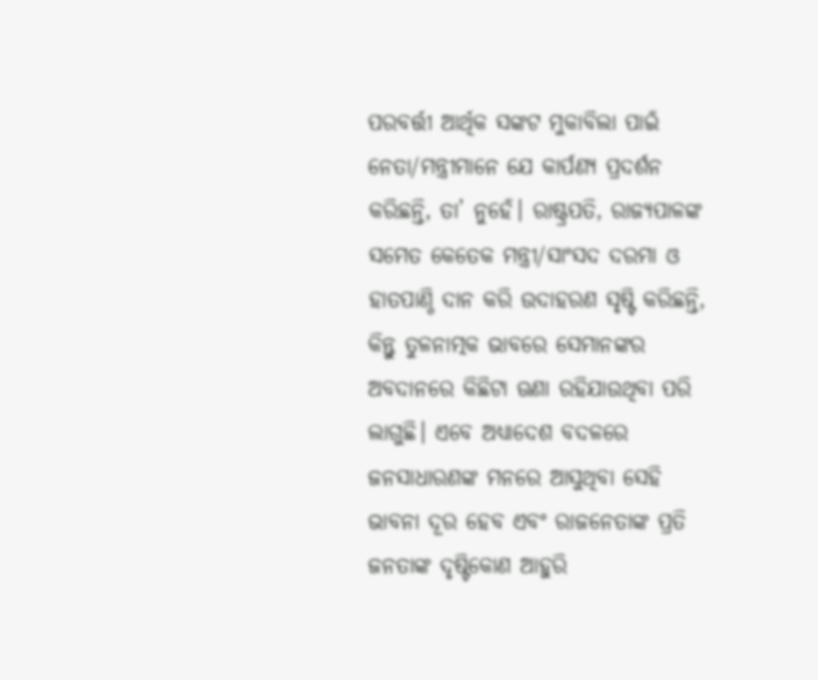ପରବର୍ତ୍ତୀ ଆର୍ଥିକ ସଙ୍କଟ ମୁକାବିଲା ପାଇଁ ନେତା/ମନ୍ତ୍ରୀମାନେ ଯେ କାର୍ପଣ୍ୟ ପ୍ରଦର୍ଶନ କରିଛନ୍ତି, ତା’ ନୁହେଁ। ରାଷ୍ଟ୍ରପତି, ରାଜ୍ୟପାଳଙ୍କ ସମେତ କେତେକ ମନ୍ତ୍ରୀ/ସାଂସଦ ଦରମା ଓ ହାତପାଣ୍ଠି ଦାନ କରି ଉଦାହରଣ ସୃଷ୍ଟି କରିଛନ୍ତି, କିନ୍ତୁ ତୁଳନାତ୍ମକ ଭାବରେ ସେମାନଙ୍କର ଅବଦାନରେ କିଛିଟା ଊଣା ରହିଯାଉଥିବା ପରି ଲାଗୁଛି। ଏବେ ଅଧ୍ୟାଦେଶ ବଦଳରେ ଜନସାଧାରଣଙ୍କ ମନରେ ଆସୁଥିବା ସେହି ଭାବନା ଦୂର ହେବ ଏବଂ ରାଜନେତାଙ୍କ ପ୍ରତି ଜନତାଙ୍କ ଦୃଷ୍ଟିକୋଣ ଆହୁରି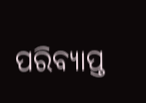ପରିବ୍ୟାପ୍ତ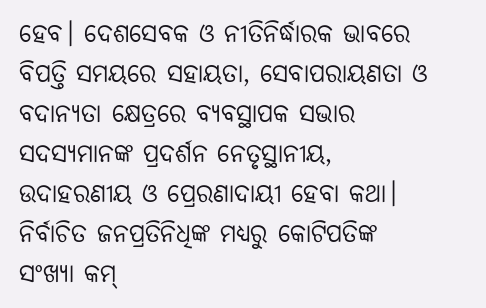ହେବ। ଦେଶସେବକ ଓ ନୀତିନିର୍ଦ୍ଧାରକ ଭାବରେ ବିପତ୍ତି ସମୟରେ ସହାୟତା, ସେବାପରାୟଣତା ଓ ବଦାନ୍ୟତା କ୍ଷେତ୍ରରେ ବ୍ୟବସ୍ଥାପକ ସଭାର ସଦସ୍ୟମାନଙ୍କ ପ୍ରଦର୍ଶନ ନେତୃସ୍ଥାନୀୟ, ଉଦାହରଣୀୟ ଓ ପ୍ରେରଣାଦାୟୀ ହେବା କଥା। ନିର୍ବାଚିତ ଜନପ୍ରତିନିଧିଙ୍କ ମଧ୍ୟରୁ କୋଟିପତିଙ୍କ ସଂଖ୍ୟା କମ୍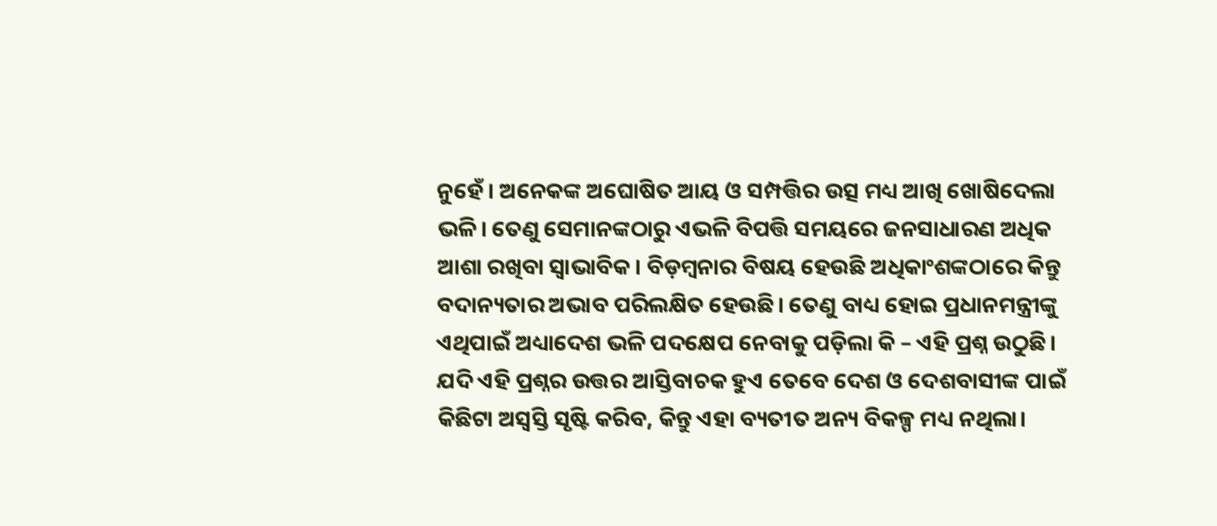ନୁହେଁ। ଅନେକଙ୍କ ଅଘୋଷିତ ଆୟ ଓ ସମ୍ପତ୍ତିର ଉତ୍ସ ମଧ୍ୟ ଆଖି ଖୋଷିଦେଲା ଭଳି। ତେଣୁ ସେମାନଙ୍କଠାରୁ ଏଭଳି ବିପତ୍ତି ସମୟରେ ଜନସାଧାରଣ ଅଧିକ ଆଶା ରଖିବା ସ୍ୱାଭାବିକ। ବିଡ଼ମ୍ବନାର ବିଷୟ ହେଉଛି ଅଧିକାଂଶଙ୍କଠାରେ କିନ୍ତୁ ବଦାନ୍ୟତାର ଅଭାବ ପରିଲକ୍ଷିତ ହେଉଛି। ତେଣୁ ବାଧ୍ୟ ହୋଇ ପ୍ରଧାନମନ୍ତ୍ରୀଙ୍କୁ ଏଥିପାଇଁ ଅଧ୍ୟାଦେଶ ଭଳି ପଦକ୍ଷେପ ନେବାକୁ ପଡ଼ିଲା କି – ଏହି ପ୍ରଶ୍ନ ଉଠୁଛି। ଯଦି ଏହି ପ୍ରଶ୍ନର ଉତ୍ତର ଆସ୍ତିବାଚକ ହୁଏ ତେବେ ଦେଶ ଓ ଦେଶବାସୀଙ୍କ ପାଇଁ କିଛିଟା ଅସ୍ବସ୍ତି ସୃଷ୍ଟି କରିବ, କିନ୍ତୁ ଏହା ବ୍ୟତୀତ ଅନ୍ୟ ବିକଳ୍ପ ମଧ୍ୟ ନଥିଲା।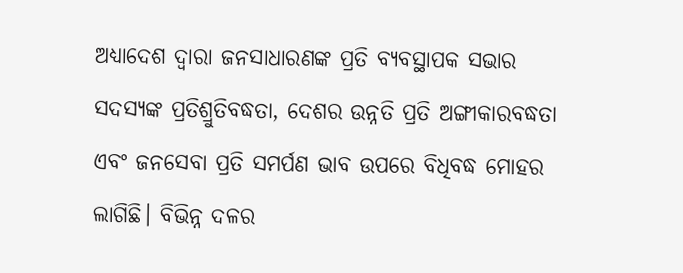ଅଧ୍ୟାଦେଶ ଦ୍ୱାରା ଜନସାଧାରଣଙ୍କ ପ୍ରତି ବ୍ୟବସ୍ଥାପକ ସଭାର ସଦସ୍ୟଙ୍କ ପ୍ରତିଶ୍ରୁତିବଦ୍ଧତା, ଦେଶର ଉନ୍ନତି ପ୍ରତି ଅଙ୍ଗୀକାରବଦ୍ଧତା ଏବଂ ଜନସେବା ପ୍ରତି ସମର୍ପଣ ଭାବ ଉପରେ ବିଧିବଦ୍ଧ ମୋହର ଲାଗିଛି। ବିଭିନ୍ନ ଦଳର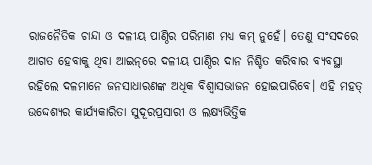ରାଜନୈତିକ ଚାନ୍ଦା ଓ ଦଳୀୟ ପାଣ୍ଠିର ପରିମାଣ ମଧ୍ୟ କମ୍ ନୁହେଁ। ତେଣୁ ସଂସଦରେ ଆଗତ ହେବାକୁ ଥିବା ଆଇନ୍‌ରେ ଦଳୀୟ ପାଣ୍ଠିର ଦାନ ନିଶ୍ଚିତ କରିବାର ବ୍ୟବସ୍ଥା ରହିଲେ ଦଳମାନେ ଜନସାଧାରଣଙ୍କ ଅଧିକ ବିଶ୍ୱାସଭାଜନ ହୋଇପାରିବେ। ଏହି ମହତ୍ ଉଦ୍ଦେଶ୍ୟର କାର୍ଯ୍ୟକାରିତା ସୁଦୂରପ୍ରସାରୀ ଓ ଲକ୍ଷ୍ୟଭିତ୍ତିକ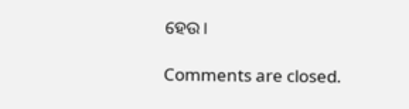ହେଉ।

Comments are closed.